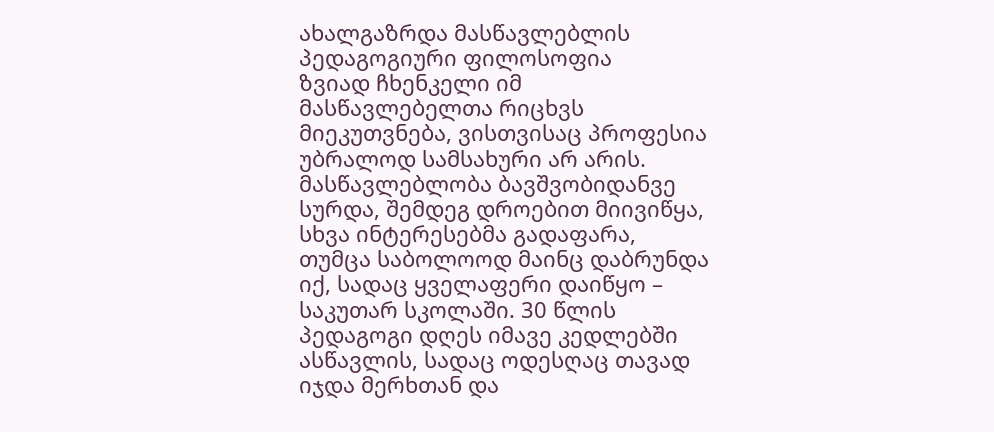ახალგაზრდა მასწავლებლის პედაგოგიური ფილოსოფია
ზვიად ჩხენკელი იმ მასწავლებელთა რიცხვს მიეკუთვნება, ვისთვისაც პროფესია უბრალოდ სამსახური არ არის. მასწავლებლობა ბავშვობიდანვე სურდა, შემდეგ დროებით მიივიწყა, სხვა ინტერესებმა გადაფარა, თუმცა საბოლოოდ მაინც დაბრუნდა იქ, სადაც ყველაფერი დაიწყო – საკუთარ სკოლაში. 30 წლის პედაგოგი დღეს იმავე კედლებში ასწავლის, სადაც ოდესღაც თავად იჯდა მერხთან და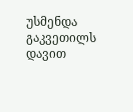უსმენდა გაკვეთილს დავით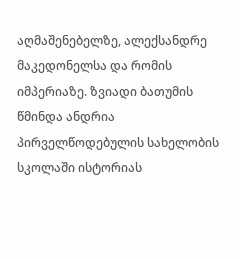აღმაშენებელზე, ალექსანდრე მაკედონელსა და რომის იმპერიაზე. ზვიადი ბათუმის წმინდა ანდრია პირველწოდებულის სახელობის სკოლაში ისტორიას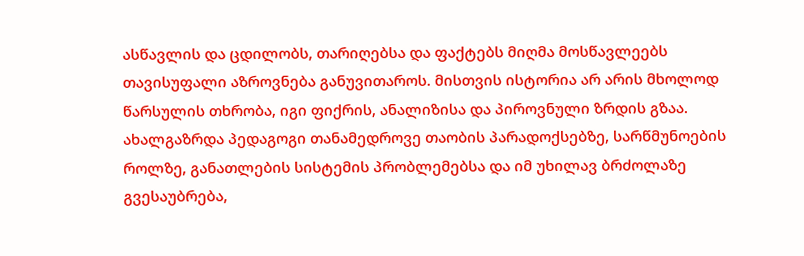ასწავლის და ცდილობს, თარიღებსა და ფაქტებს მიღმა მოსწავლეებს თავისუფალი აზროვნება განუვითაროს. მისთვის ისტორია არ არის მხოლოდ წარსულის თხრობა, იგი ფიქრის, ანალიზისა და პიროვნული ზრდის გზაა. ახალგაზრდა პედაგოგი თანამედროვე თაობის პარადოქსებზე, სარწმუნოების როლზე, განათლების სისტემის პრობლემებსა და იმ უხილავ ბრძოლაზე გვესაუბრება,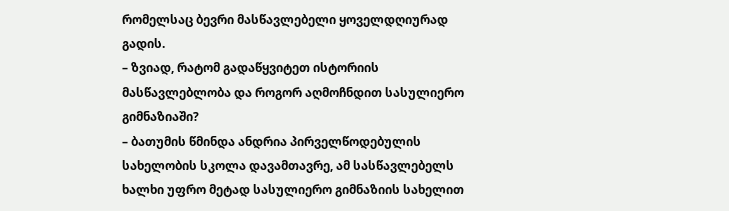რომელსაც ბევრი მასწავლებელი ყოველდღიურად გადის.
– ზვიად, რატომ გადაწყვიტეთ ისტორიის მასწავლებლობა და როგორ აღმოჩნდით სასულიერო გიმნაზიაში?
– ბათუმის წმინდა ანდრია პირველწოდებულის სახელობის სკოლა დავამთავრე, ამ სასწავლებელს ხალხი უფრო მეტად სასულიერო გიმნაზიის სახელით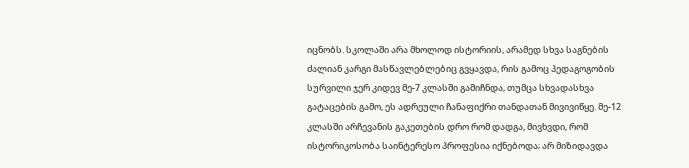იცნობს. სკოლაში არა მხოლოდ ისტორიის, არამედ სხვა საგნების ძალიან კარგი მასწავლებლებიც გვყავდა, რის გამოც პედაგოგობის სურვილი ჯერ კიდევ მე-7 კლასში გამიჩნდა, თუმცა სხვადასხვა გატაცების გამო, ეს ადრეული ჩანაფიქრი თანდათან მივივიწყე. მე-12 კლასში არჩევანის გაკეთების დრო რომ დადგა, მივხვდი, რომ ისტორიკოსობა საინტერესო პროფესია იქნებოდა; არ მიზიდავდა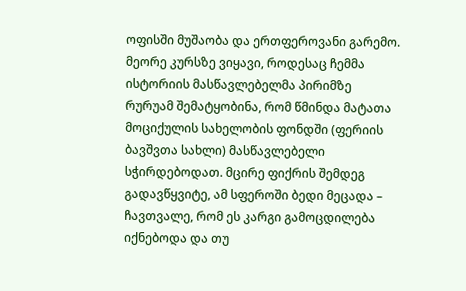ოფისში მუშაობა და ერთფეროვანი გარემო. მეორე კურსზე ვიყავი, როდესაც ჩემმა ისტორიის მასწავლებელმა პირიმზე რურუამ შემატყობინა, რომ წმინდა მატათა მოციქულის სახელობის ფონდში (ფერიის ბავშვთა სახლი) მასწავლებელი სჭირდებოდათ. მცირე ფიქრის შემდეგ გადავწყვიტე, ამ სფეროში ბედი მეცადა – ჩავთვალე, რომ ეს კარგი გამოცდილება იქნებოდა და თუ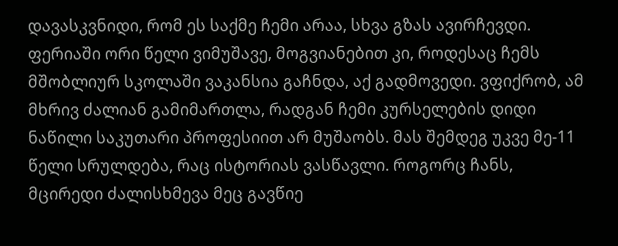დავასკვნიდი, რომ ეს საქმე ჩემი არაა, სხვა გზას ავირჩევდი. ფერიაში ორი წელი ვიმუშავე, მოგვიანებით კი, როდესაც ჩემს მშობლიურ სკოლაში ვაკანსია გაჩნდა, აქ გადმოვედი. ვფიქრობ, ამ მხრივ ძალიან გამიმართლა, რადგან ჩემი კურსელების დიდი ნაწილი საკუთარი პროფესიით არ მუშაობს. მას შემდეგ უკვე მე-11 წელი სრულდება, რაც ისტორიას ვასწავლი. როგორც ჩანს, მცირედი ძალისხმევა მეც გავწიე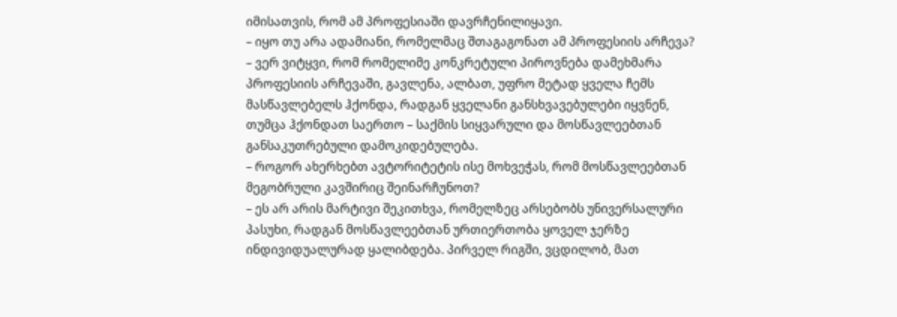იმისათვის, რომ ამ პროფესიაში დავრჩენილიყავი.
– იყო თუ არა ადამიანი, რომელმაც შთაგაგონათ ამ პროფესიის არჩევა?
– ვერ ვიტყვი, რომ რომელიმე კონკრეტული პიროვნება დამეხმარა პროფესიის არჩევაში, გავლენა, ალბათ, უფრო მეტად ყველა ჩემს მასწავლებელს ჰქონდა, რადგან ყველანი განსხვავებულები იყვნენ, თუმცა ჰქონდათ საერთო – საქმის სიყვარული და მოსწავლეებთან განსაკუთრებული დამოკიდებულება.
– როგორ ახერხებთ ავტორიტეტის ისე მოხვეჭას, რომ მოსწავლეებთან მეგობრული კავშირიც შეინარჩუნოთ?
– ეს არ არის მარტივი შეკითხვა, რომელზეც არსებობს უნივერსალური პასუხი, რადგან მოსწავლეებთან ურთიერთობა ყოველ ჯერზე ინდივიდუალურად ყალიბდება. პირველ რიგში, ვცდილობ, მათ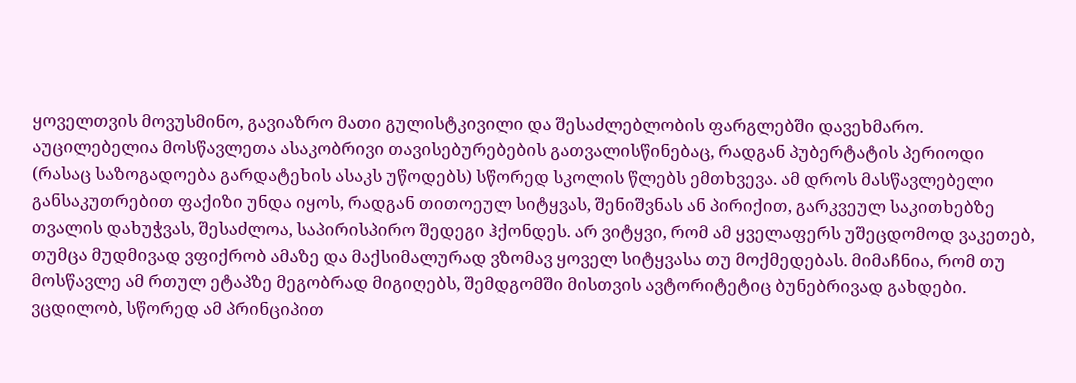ყოველთვის მოვუსმინო, გავიაზრო მათი გულისტკივილი და შესაძლებლობის ფარგლებში დავეხმარო. აუცილებელია მოსწავლეთა ასაკობრივი თავისებურებების გათვალისწინებაც, რადგან პუბერტატის პერიოდი (რასაც საზოგადოება გარდატეხის ასაკს უწოდებს) სწორედ სკოლის წლებს ემთხვევა. ამ დროს მასწავლებელი განსაკუთრებით ფაქიზი უნდა იყოს, რადგან თითოეულ სიტყვას, შენიშვნას ან პირიქით, გარკვეულ საკითხებზე თვალის დახუჭვას, შესაძლოა, საპირისპირო შედეგი ჰქონდეს. არ ვიტყვი, რომ ამ ყველაფერს უშეცდომოდ ვაკეთებ, თუმცა მუდმივად ვფიქრობ ამაზე და მაქსიმალურად ვზომავ ყოველ სიტყვასა თუ მოქმედებას. მიმაჩნია, რომ თუ მოსწავლე ამ რთულ ეტაპზე მეგობრად მიგიღებს, შემდგომში მისთვის ავტორიტეტიც ბუნებრივად გახდები. ვცდილობ, სწორედ ამ პრინციპით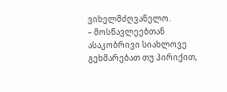ვიხელმძღვანელო.
– მოსწავლეებთან ასაკობრივი სიახლოვე გეხმარებათ თუ პირიქით,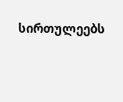სირთულეებს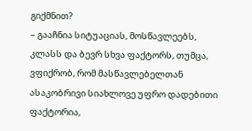გიქმნით?
– გააჩნია სიტუაციას, მოსწავლეებს, კლასს და ბევრ სხვა ფაქტორს, თუმცა, ვფიქრობ, რომ მასწავლებელთან ასაკობრივი სიახლოვე უფრო დადებითი ფაქტორია,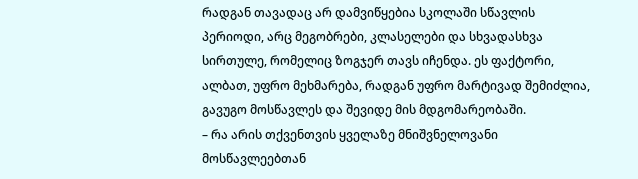რადგან თავადაც არ დამვიწყებია სკოლაში სწავლის პერიოდი, არც მეგობრები, კლასელები და სხვადასხვა სირთულე, რომელიც ზოგჯერ თავს იჩენდა. ეს ფაქტორი, ალბათ, უფრო მეხმარება, რადგან უფრო მარტივად შემიძლია, გავუგო მოსწავლეს და შევიდე მის მდგომარეობაში.
– რა არის თქვენთვის ყველაზე მნიშვნელოვანი მოსწავლეებთან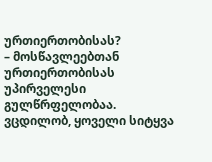ურთიერთობისას?
– მოსწავლეებთან ურთიერთობისას უპირველესი გულწრფელობაა. ვცდილობ, ყოველი სიტყვა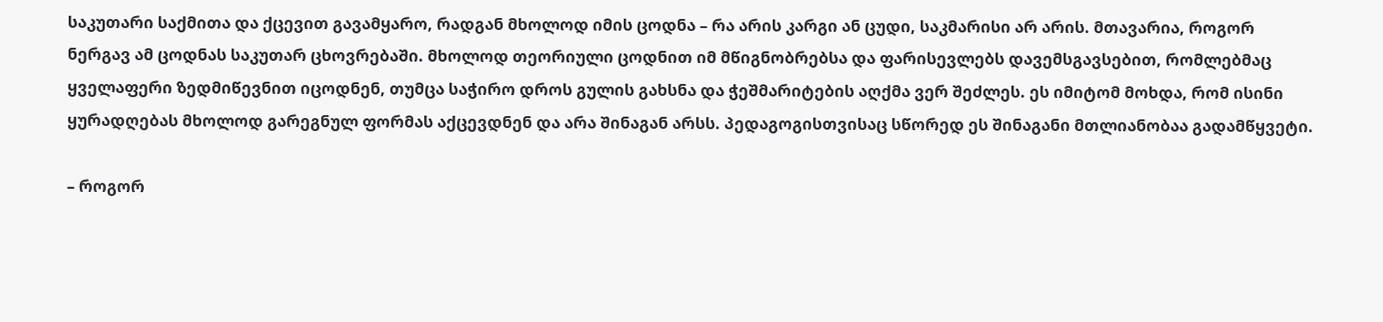საკუთარი საქმითა და ქცევით გავამყარო, რადგან მხოლოდ იმის ცოდნა – რა არის კარგი ან ცუდი, საკმარისი არ არის. მთავარია, როგორ ნერგავ ამ ცოდნას საკუთარ ცხოვრებაში. მხოლოდ თეორიული ცოდნით იმ მწიგნობრებსა და ფარისევლებს დავემსგავსებით, რომლებმაც ყველაფერი ზედმიწევნით იცოდნენ, თუმცა საჭირო დროს გულის გახსნა და ჭეშმარიტების აღქმა ვერ შეძლეს. ეს იმიტომ მოხდა, რომ ისინი ყურადღებას მხოლოდ გარეგნულ ფორმას აქცევდნენ და არა შინაგან არსს. პედაგოგისთვისაც სწორედ ეს შინაგანი მთლიანობაა გადამწყვეტი.

– როგორ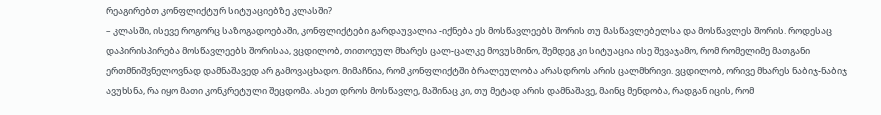რეაგირებთ კონფლიქტურ სიტუაციებზე კლასში?
– კლასში, ისევე როგორც საზოგადოებაში, კონფლიქტები გარდაუვალია -იქნება ეს მოსწავლეებს შორის თუ მასწავლებელსა და მოსწავლეს შორის. როდესაც დაპირისპირება მოსწავლეებს შორისაა, ვცდილობ, თითოეულ მხარეს ცალ-ცალკე მოვუსმინო, შემდეგ კი სიტუაცია ისე შევაჯამო, რომ რომელიმე მათგანი ერთმნიშვნელოვნად დამნაშავედ არ გამოვაცხადო. მიმაჩნია, რომ კონფლიქტში ბრალეულობა არასდროს არის ცალმხრივი. ვცდილობ, ორივე მხარეს ნაბიჯ-ნაბიჯ ავუხსნა, რა იყო მათი კონკრეტული შეცდომა. ასეთ დროს მოსწავლე, მაშინაც კი, თუ მეტად არის დამნაშავე, მაინც მენდობა, რადგან იცის, რომ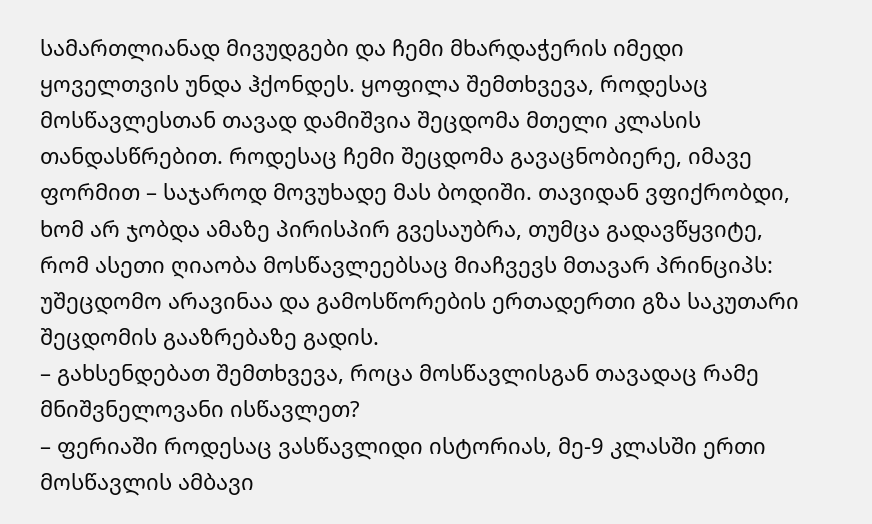სამართლიანად მივუდგები და ჩემი მხარდაჭერის იმედი ყოველთვის უნდა ჰქონდეს. ყოფილა შემთხვევა, როდესაც მოსწავლესთან თავად დამიშვია შეცდომა მთელი კლასის თანდასწრებით. როდესაც ჩემი შეცდომა გავაცნობიერე, იმავე ფორმით – საჯაროდ მოვუხადე მას ბოდიში. თავიდან ვფიქრობდი, ხომ არ ჯობდა ამაზე პირისპირ გვესაუბრა, თუმცა გადავწყვიტე, რომ ასეთი ღიაობა მოსწავლეებსაც მიაჩვევს მთავარ პრინციპს: უშეცდომო არავინაა და გამოსწორების ერთადერთი გზა საკუთარი შეცდომის გააზრებაზე გადის.
– გახსენდებათ შემთხვევა, როცა მოსწავლისგან თავადაც რამე მნიშვნელოვანი ისწავლეთ?
– ფერიაში როდესაც ვასწავლიდი ისტორიას, მე-9 კლასში ერთი მოსწავლის ამბავი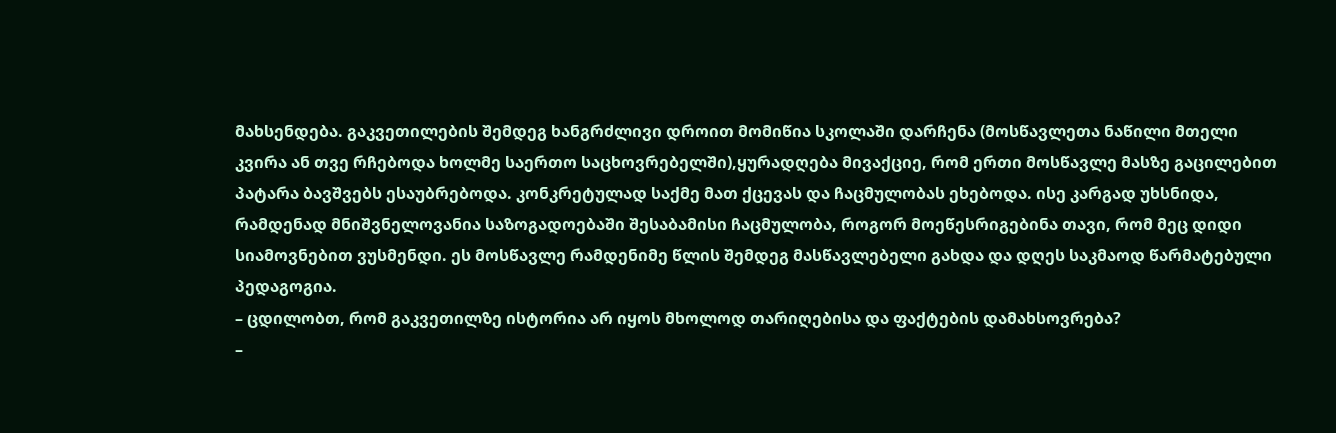მახსენდება. გაკვეთილების შემდეგ ხანგრძლივი დროით მომიწია სკოლაში დარჩენა (მოსწავლეთა ნაწილი მთელი კვირა ან თვე რჩებოდა ხოლმე საერთო საცხოვრებელში),ყურადღება მივაქციე, რომ ერთი მოსწავლე მასზე გაცილებით პატარა ბავშვებს ესაუბრებოდა. კონკრეტულად საქმე მათ ქცევას და ჩაცმულობას ეხებოდა. ისე კარგად უხსნიდა, რამდენად მნიშვნელოვანია საზოგადოებაში შესაბამისი ჩაცმულობა, როგორ მოეწესრიგებინა თავი, რომ მეც დიდი სიამოვნებით ვუსმენდი. ეს მოსწავლე რამდენიმე წლის შემდეგ მასწავლებელი გახდა და დღეს საკმაოდ წარმატებული პედაგოგია.
– ცდილობთ, რომ გაკვეთილზე ისტორია არ იყოს მხოლოდ თარიღებისა და ფაქტების დამახსოვრება?
–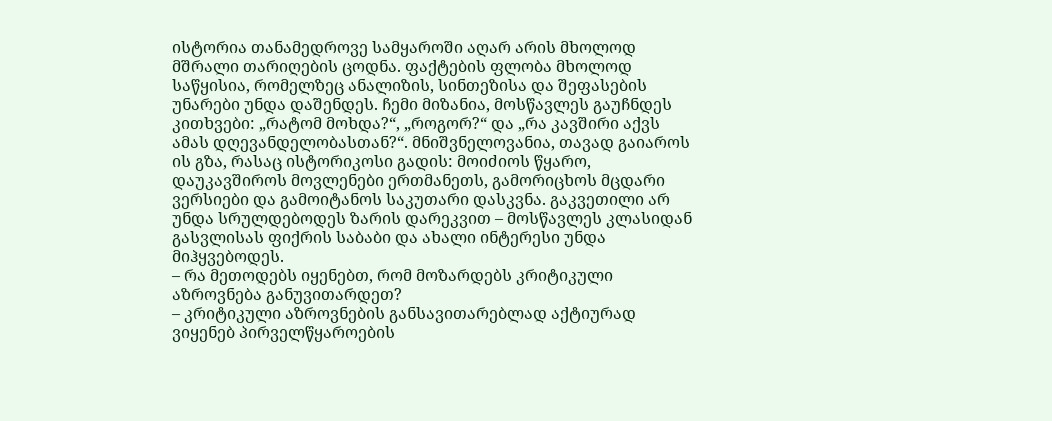ისტორია თანამედროვე სამყაროში აღარ არის მხოლოდ მშრალი თარიღების ცოდნა. ფაქტების ფლობა მხოლოდ საწყისია, რომელზეც ანალიზის, სინთეზისა და შეფასების უნარები უნდა დაშენდეს. ჩემი მიზანია, მოსწავლეს გაუჩნდეს კითხვები: „რატომ მოხდა?“, „როგორ?“ და „რა კავშირი აქვს ამას დღევანდელობასთან?“. მნიშვნელოვანია, თავად გაიაროს ის გზა, რასაც ისტორიკოსი გადის: მოიძიოს წყარო, დაუკავშიროს მოვლენები ერთმანეთს, გამორიცხოს მცდარი ვერსიები და გამოიტანოს საკუთარი დასკვნა. გაკვეთილი არ უნდა სრულდებოდეს ზარის დარეკვით – მოსწავლეს კლასიდან გასვლისას ფიქრის საბაბი და ახალი ინტერესი უნდა მიჰყვებოდეს.
– რა მეთოდებს იყენებთ, რომ მოზარდებს კრიტიკული აზროვნება განუვითარდეთ?
– კრიტიკული აზროვნების განსავითარებლად აქტიურად ვიყენებ პირველწყაროების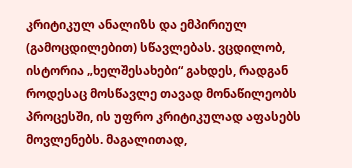კრიტიკულ ანალიზს და ემპირიულ (გამოცდილებით) სწავლებას. ვცდილობ, ისტორია „ხელშესახები“ გახდეს, რადგან როდესაც მოსწავლე თავად მონაწილეობს პროცესში, ის უფრო კრიტიკულად აფასებს მოვლენებს. მაგალითად,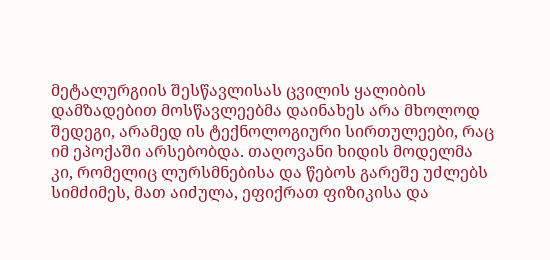მეტალურგიის შესწავლისას ცვილის ყალიბის დამზადებით მოსწავლეებმა დაინახეს არა მხოლოდ შედეგი, არამედ ის ტექნოლოგიური სირთულეები, რაც იმ ეპოქაში არსებობდა. თაღოვანი ხიდის მოდელმა კი, რომელიც ლურსმნებისა და წებოს გარეშე უძლებს სიმძიმეს, მათ აიძულა, ეფიქრათ ფიზიკისა და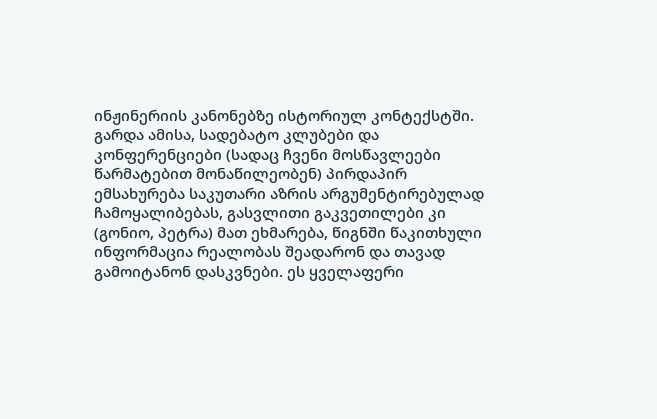ინჟინერიის კანონებზე ისტორიულ კონტექსტში.
გარდა ამისა, სადებატო კლუბები და კონფერენციები (სადაც ჩვენი მოსწავლეები წარმატებით მონაწილეობენ) პირდაპირ ემსახურება საკუთარი აზრის არგუმენტირებულად ჩამოყალიბებას, გასვლითი გაკვეთილები კი (გონიო, პეტრა) მათ ეხმარება, წიგნში წაკითხული ინფორმაცია რეალობას შეადარონ და თავად გამოიტანონ დასკვნები. ეს ყველაფერი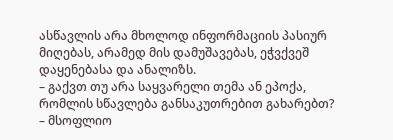ასწავლის არა მხოლოდ ინფორმაციის პასიურ მიღებას, არამედ მის დამუშავებას, ეჭვქვეშ დაყენებასა და ანალიზს.
– გაქვთ თუ არა საყვარელი თემა ან ეპოქა, რომლის სწავლება განსაკუთრებით გახარებთ?
– მსოფლიო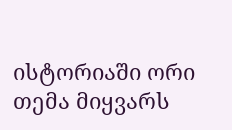ისტორიაში ორი თემა მიყვარს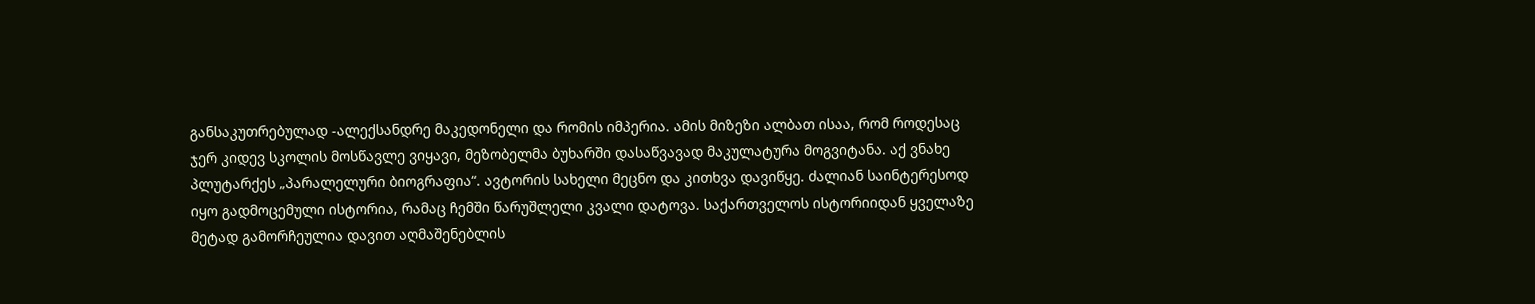განსაკუთრებულად -ალექსანდრე მაკედონელი და რომის იმპერია. ამის მიზეზი ალბათ ისაა, რომ როდესაც ჯერ კიდევ სკოლის მოსწავლე ვიყავი, მეზობელმა ბუხარში დასაწვავად მაკულატურა მოგვიტანა. აქ ვნახე პლუტარქეს „პარალელური ბიოგრაფია“. ავტორის სახელი მეცნო და კითხვა დავიწყე. ძალიან საინტერესოდ იყო გადმოცემული ისტორია, რამაც ჩემში წარუშლელი კვალი დატოვა. საქართველოს ისტორიიდან ყველაზე მეტად გამორჩეულია დავით აღმაშენებლის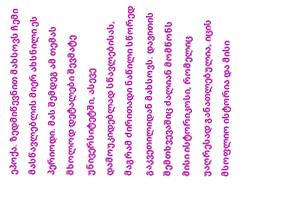ეპოქა. ზედმიწევნით მახსოვს ჩემი მასწავლებლის მიერ ახსნილი ეს პერიოდი. მას შემდეგ ამ თემას მხოლოდ დეტალები შევმატე უნივერსიტეტში, ასევე დამოუკიდებლად სწავლებისას, მაგრამ ძირითადი ნაწილი სწორედ გაკვეთილიდან მახსოვს. დავითის შემთხვევაშიც ძალიან მომწონს მისი ისტორიკოსი, რომელიც უაღრესად განათლებულია, იცის მსოფლიო ისტორია და მისი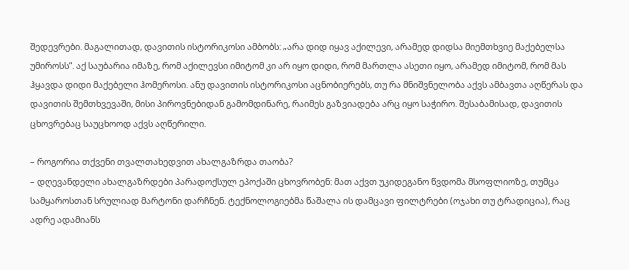შედევრები. მაგალითად, დავითის ისტორიკოსი ამბობს: „არა დიდ იყავ აქილევი, არამედ დიდსა მიემთხვიე მაქებელსა უმიროსს“. აქ საუბარია იმაზე, რომ აქილევსი იმიტომ კი არ იყო დიდი, რომ მართლა ასეთი იყო, არამედ იმიტომ, რომ მას ჰყავდა დიდი მაქებელი ჰომეროსი. ანუ დავითის ისტორიკოსი აცნობიერებს, თუ რა მნიშვნელობა აქვს ამბავთა აღწერას და დავითის შემთხვევაში, მისი პიროვნებიდან გამომდინარე, რაიმეს გაზვიადება არც იყო საჭირო. შესაბამისად, დავითის ცხოვრებაც საუცხოოდ აქვს აღწერილი.

– როგორია თქვენი თვალთახედვით ახალგაზრდა თაობა?
– დღევანდელი ახალგაზრდები პარადოქსულ ეპოქაში ცხოვრობენ: მათ აქვთ უკიდეგანო წვდომა მსოფლიოზე, თუმცა სამყაროსთან სრულიად მარტონი დარჩნენ. ტექნოლოგიებმა წაშალა ის დამცავი ფილტრები (ოჯახი თუ ტრადიცია), რაც ადრე ადამიანს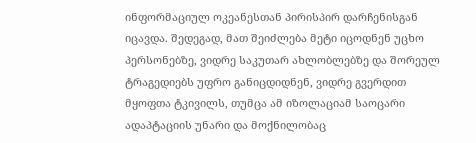ინფორმაციულ ოკეანესთან პირისპირ დარჩენისგან იცავდა. შედეგად, მათ შეიძლება მეტი იცოდნენ უცხო პერსონებზე, ვიდრე საკუთარ ახლობლებზე და შორეულ ტრაგედიებს უფრო განიცდიდნენ, ვიდრე გვერდით მყოფთა ტკივილს, თუმცა ამ იზოლაციამ საოცარი ადაპტაციის უნარი და მოქნილობაც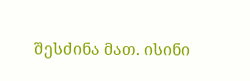შესძინა მათ. ისინი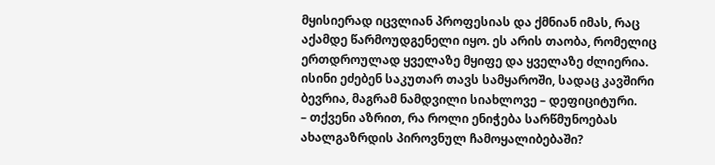მყისიერად იცვლიან პროფესიას და ქმნიან იმას, რაც აქამდე წარმოუდგენელი იყო. ეს არის თაობა, რომელიც ერთდროულად ყველაზე მყიფე და ყველაზე ძლიერია. ისინი ეძებენ საკუთარ თავს სამყაროში, სადაც კავშირი ბევრია, მაგრამ ნამდვილი სიახლოვე – დეფიციტური.
– თქვენი აზრით, რა როლი ენიჭება სარწმუნოებას ახალგაზრდის პიროვნულ ჩამოყალიბებაში?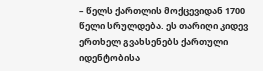– წელს ქართლის მოქცევიდან 1700 წელი სრულდება. ეს თარიღი კიდევ ერთხელ გვახსენებს ქართული იდენტობისა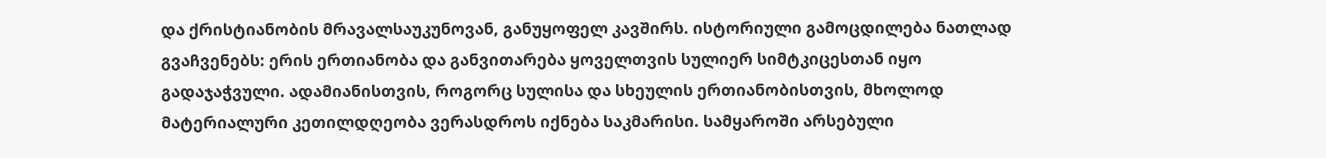და ქრისტიანობის მრავალსაუკუნოვან, განუყოფელ კავშირს. ისტორიული გამოცდილება ნათლად გვაჩვენებს: ერის ერთიანობა და განვითარება ყოველთვის სულიერ სიმტკიცესთან იყო გადაჯაჭვული. ადამიანისთვის, როგორც სულისა და სხეულის ერთიანობისთვის, მხოლოდ მატერიალური კეთილდღეობა ვერასდროს იქნება საკმარისი. სამყაროში არსებული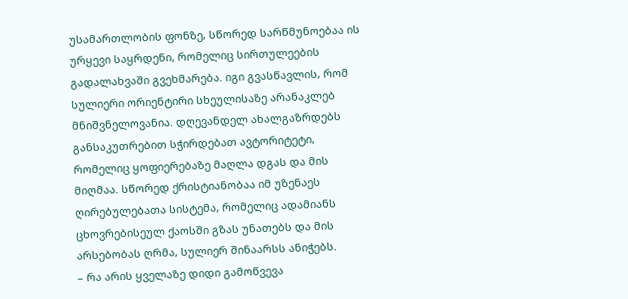უსამართლობის ფონზე, სწორედ სარწმუნოებაა ის ურყევი საყრდენი, რომელიც სირთულეების გადალახვაში გვეხმარება. იგი გვასწავლის, რომ სულიერი ორიენტირი სხეულისაზე არანაკლებ მნიშვნელოვანია. დღევანდელ ახალგაზრდებს განსაკუთრებით სჭირდებათ ავტორიტეტი, რომელიც ყოფიერებაზე მაღლა დგას და მის მიღმაა. სწორედ ქრისტიანობაა იმ უზენაეს ღირებულებათა სისტემა, რომელიც ადამიანს ცხოვრებისეულ ქაოსში გზას უნათებს და მის არსებობას ღრმა, სულიერ შინაარსს ანიჭებს.
– რა არის ყველაზე დიდი გამოწვევა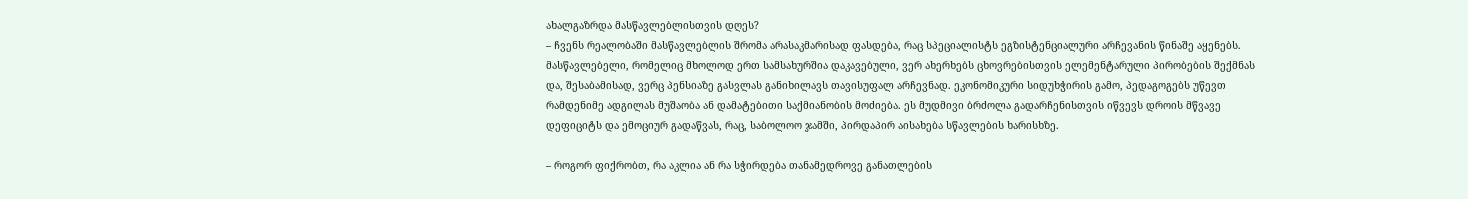ახალგაზრდა მასწავლებლისთვის დღეს?
– ჩვენს რეალობაში მასწავლებლის შრომა არასაკმარისად ფასდება, რაც სპეციალისტს ეგზისტენციალური არჩევანის წინაშე აყენებს. მასწავლებელი, რომელიც მხოლოდ ერთ სამსახურშია დაკავებული, ვერ ახერხებს ცხოვრებისთვის ელემენტარული პირობების შექმნას და, შესაბამისად, ვერც პენსიაზე გასვლას განიხილავს თავისუფალ არჩევნად. ეკონომიკური სიდუხჭირის გამო, პედაგოგებს უწევთ რამდენიმე ადგილას მუშაობა ან დამატებითი საქმიანობის მოძიება. ეს მუდმივი ბრძოლა გადარჩენისთვის იწვევს დროის მწვავე დეფიციტს და ემოციურ გადაწვას, რაც, საბოლოო ჯამში, პირდაპირ აისახება სწავლების ხარისხზე.

– როგორ ფიქრობთ, რა აკლია ან რა სჭირდება თანამედროვე განათლების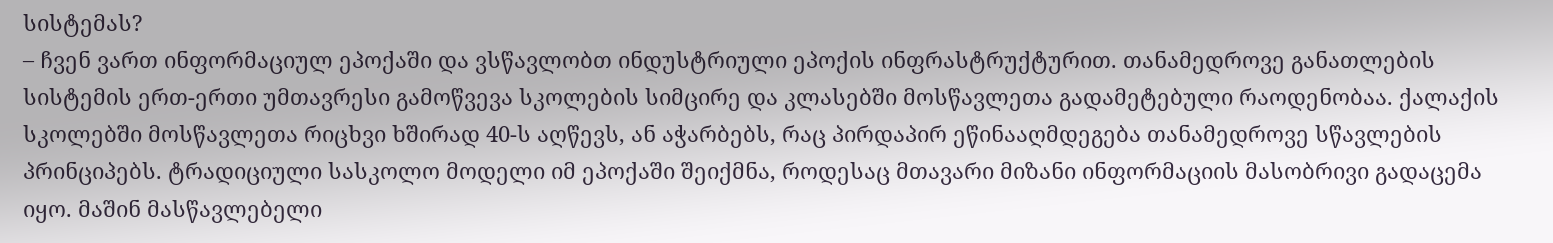სისტემას?
– ჩვენ ვართ ინფორმაციულ ეპოქაში და ვსწავლობთ ინდუსტრიული ეპოქის ინფრასტრუქტურით. თანამედროვე განათლების სისტემის ერთ-ერთი უმთავრესი გამოწვევა სკოლების სიმცირე და კლასებში მოსწავლეთა გადამეტებული რაოდენობაა. ქალაქის სკოლებში მოსწავლეთა რიცხვი ხშირად 40-ს აღწევს, ან აჭარბებს, რაც პირდაპირ ეწინააღმდეგება თანამედროვე სწავლების პრინციპებს. ტრადიციული სასკოლო მოდელი იმ ეპოქაში შეიქმნა, როდესაც მთავარი მიზანი ინფორმაციის მასობრივი გადაცემა იყო. მაშინ მასწავლებელი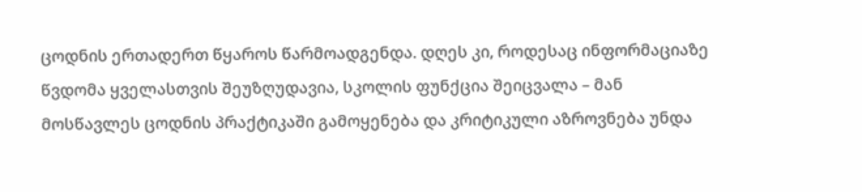ცოდნის ერთადერთ წყაროს წარმოადგენდა. დღეს კი, როდესაც ინფორმაციაზე წვდომა ყველასთვის შეუზღუდავია, სკოლის ფუნქცია შეიცვალა – მან მოსწავლეს ცოდნის პრაქტიკაში გამოყენება და კრიტიკული აზროვნება უნდა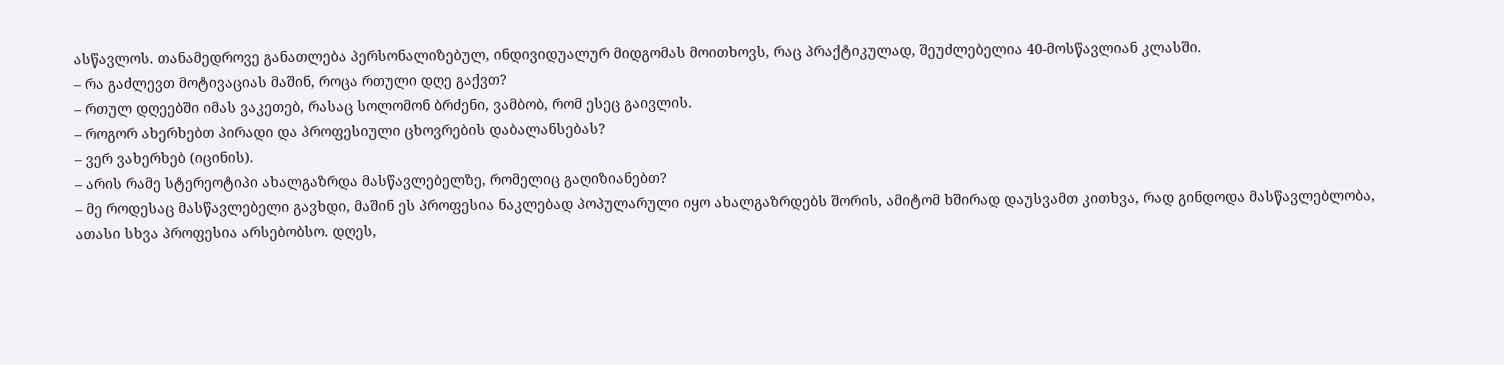ასწავლოს. თანამედროვე განათლება პერსონალიზებულ, ინდივიდუალურ მიდგომას მოითხოვს, რაც პრაქტიკულად, შეუძლებელია 40-მოსწავლიან კლასში.
– რა გაძლევთ მოტივაციას მაშინ, როცა რთული დღე გაქვთ?
– რთულ დღეებში იმას ვაკეთებ, რასაც სოლომონ ბრძენი, ვამბობ, რომ ესეც გაივლის.
– როგორ ახერხებთ პირადი და პროფესიული ცხოვრების დაბალანსებას?
– ვერ ვახერხებ (იცინის).
– არის რამე სტერეოტიპი ახალგაზრდა მასწავლებელზე, რომელიც გაღიზიანებთ?
– მე როდესაც მასწავლებელი გავხდი, მაშინ ეს პროფესია ნაკლებად პოპულარული იყო ახალგაზრდებს შორის, ამიტომ ხშირად დაუსვამთ კითხვა, რად გინდოდა მასწავლებლობა, ათასი სხვა პროფესია არსებობსო. დღეს,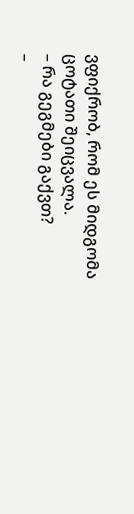ვფიქრობ, რომ ეს მიდგომა ცოტათი შეიცვალა.
– რა გეგმები გაქვთ?
–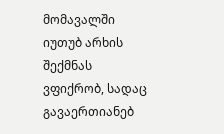მომავალში იუთუბ არხის შექმნას ვფიქრობ, სადაც გავაერთიანებ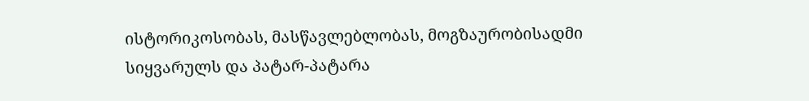ისტორიკოსობას, მასწავლებლობას, მოგზაურობისადმი სიყვარულს და პატარ-პატარა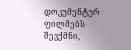დოკუმენტურ ფილმებს შევქმნი,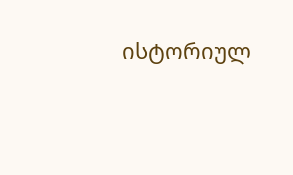ისტორიულ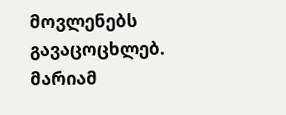მოვლენებს გავაცოცხლებ.
მარიამ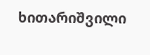ხითარიშვილი